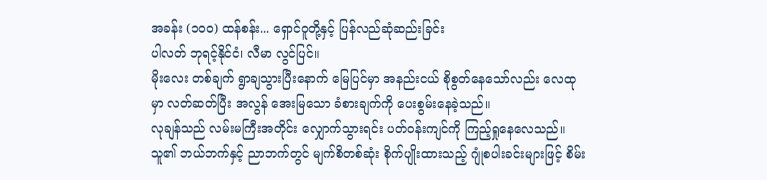အခန်း (၁၀၀) ထန်စန်း... ရှောင်ဝူတို့နှင့် ပြန်လည်ဆုံဆည်းခြင်း
ပါလတ် ဘုရင့်နိုင်ငံ၊ လီမာ လွင်ပြင်။
မိုးလေး တစ်ချက် ရွာချသွားပြီးနောက် မြေပြင်မှာ အနည်းငယ် စိုစွတ်နေသော်လည်း လေထုမှာ လတ်ဆတ်ပြီး အလွန် အေးမြသော ခံစားချက်ကို ပေးစွမ်းနေခဲ့သည်။
လုချန်သည် လမ်းမကြီးအတိုင်း လျှောက်သွားရင်း ပတ်ဝန်းကျင်ကို ကြည့်ရှုနေလေသည်။ သူ၏ ဘယ်ဘက်နှင့် ညာဘက်တွင် မျက်စိတစ်ဆုံး စိုက်ပျိုးထားသည့် ဂျုံစပါးခင်းများဖြင့် စိမ်း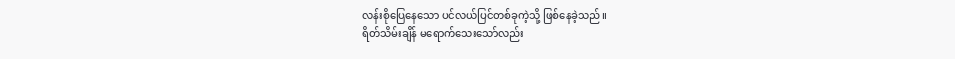လန်းစိုပြေနေသော ပင်လယ်ပြင်တစ်ခုကဲ့သို့ ဖြစ်နေခဲ့သည်။
ရိတ်သိမ်းချိန် မရောက်သေးသော်လည်း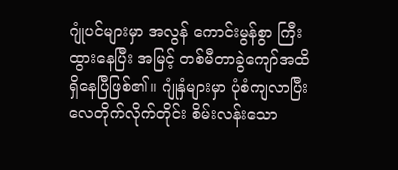ဂျုံပင်များမှာ အလွန် ကောင်းမွန်စွာ ကြီးထွားနေပြီး အမြင့် တစ်မီတာခွဲကျော်အထိ ရှိနေပြီဖြစ်၏။ ဂျုံနှံများမှာ ပုံစံကျလာပြီး လေတိုက်လိုက်တိုင်း စိမ်းလန်းသော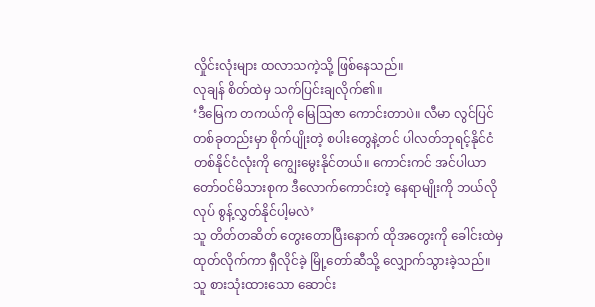လှိုင်းလုံးများ ထလာသကဲ့သို့ ဖြစ်နေသည်။
လုချန် စိတ်ထဲမှ သက်ပြင်းချလိုက်၏။
‘ဒီမြေက တကယ်ကို မြေဩဇာ ကောင်းတာပဲ။ လီမာ လွင်ပြင်တစ်ခုတည်းမှာ စိုက်ပျိုးတဲ့ စပါးတွေနဲ့တင် ပါလတ်ဘုရင့်နိုင်ငံတစ်နိုင်ငံလုံးကို ကျွေးမွေးနိုင်တယ်။ ကောင်းကင် အင်ပါယာတော်ဝင်မိသားစုက ဒီလောက်ကောင်းတဲ့ နေရာမျိုးကို ဘယ်လိုလုပ် စွန့်လွှတ်နိုင်ပါ့မလဲ’
သူ တိတ်တဆိတ် တွေးတောပြီးနောက် ထိုအတွေးကို ခေါင်းထဲမှ ထုတ်လိုက်ကာ ရှီလိုင်ခဲ့ မြို့တော်ဆီသို့ လျှောက်သွားခဲ့သည်။
သူ စားသုံးထားသော ဆောင်း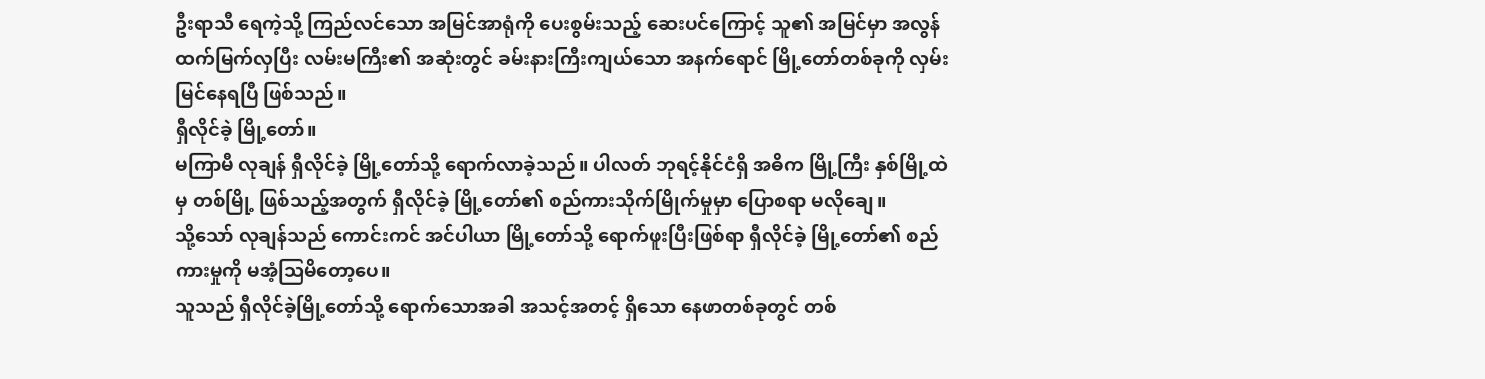ဦးရာသီ ရေကဲ့သို့ ကြည်လင်သော အမြင်အာရုံကို ပေးစွမ်းသည့် ဆေးပင်ကြောင့် သူ၏ အမြင်မှာ အလွန် ထက်မြက်လှပြီး လမ်းမကြီး၏ အဆုံးတွင် ခမ်းနားကြီးကျယ်သော အနက်ရောင် မြို့တော်တစ်ခုကို လှမ်းမြင်နေရပြီ ဖြစ်သည်။
ရှီလိုင်ခဲ့ မြို့တော်။
မကြာမီ လုချန် ရှီလိုင်ခဲ့ မြို့တော်သို့ ရောက်လာခဲ့သည်။ ပါလတ် ဘုရင့်နိုင်ငံရှိ အဓိက မြို့ကြီး နှစ်မြို့ထဲမှ တစ်မြို့ ဖြစ်သည့်အတွက် ရှီလိုင်ခဲ့ မြို့တော်၏ စည်ကားသိုက်မြိုက်မှုမှာ ပြောစရာ မလိုချေ။
သို့သော် လုချန်သည် ကောင်းကင် အင်ပါယာ မြို့တော်သို့ ရောက်ဖူးပြီးဖြစ်ရာ ရှီလိုင်ခဲ့ မြို့တော်၏ စည်ကားမှုကို မအံ့သြမိတော့ပေ။
သူသည် ရှီလိုင်ခဲ့မြို့တော်သို့ ရောက်သောအခါ အသင့်အတင့် ရှိသော နေဖာတစ်ခုတွင် တစ်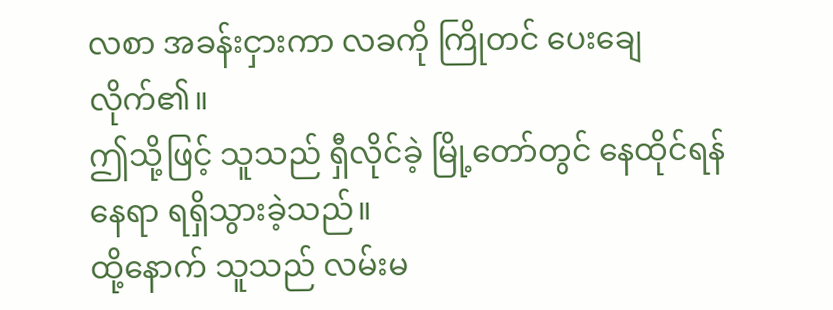လစာ အခန်းငှားကာ လခကို ကြိုတင် ပေးချေလိုက်၏။
ဤသို့ဖြင့် သူသည် ရှီလိုင်ခဲ့ မြို့တော်တွင် နေထိုင်ရန် နေရာ ရရှိသွားခဲ့သည်။
ထို့နောက် သူသည် လမ်းမ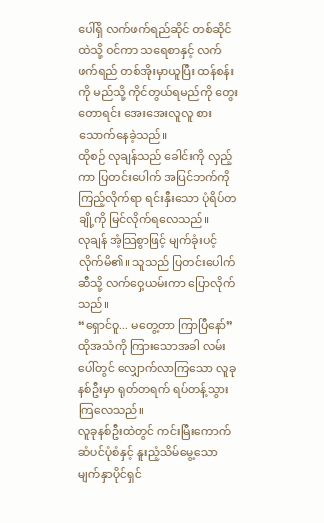ပေါ်ရှိ လက်ဖက်ရည်ဆိုင် တစ်ဆိုင်ထဲသို့ ဝင်ကာ သရေစာနှင့် လက်ဖက်ရည် တစ်အိုးမှာယူပြီး ထန်စန်းကို မည်သို့ ကိုင်တွယ်ရမည်ကို တွေးတောရင်း အေးအေးလူလူ စားသောက်နေခဲ့သည်။
ထိုစဉ် လုချန်သည် ခေါင်းကို လှည့်ကာ ပြတင်းပေါက် အပြင်ဘက်ကို ကြည့်လိုက်ရာ ရင်းနှီးသော ပုံရိပ်တချို့ကို မြင်လိုက်ရလေသည်။
လုချန် အံ့သြစွာဖြင့် မျက်ခုံးပင့်လိုက်မိ၏။ သူသည် ပြတင်းပေါက်ဆီသို့ လက်ဝှေ့ယမ်းကာ ပြောလိုက်သည်။
“ရှောင်ဝူ... မတွေ့တာ ကြာပြီနော်”
ထိုအသံကို ကြားသောအခါ လမ်းပေါ်တွင် လျှောက်လာကြသော လူခုနစ်ဦးမှာ ရုတ်တရက် ရပ်တန့်သွားကြလေသည်။
လူခုနစ်ဦးထဲတွင် ကင်းမြီးကောက်ဆံပင်ပုံစံနှင့် နူးညံ့သိမ်မွေ့သော မျက်နှာပိုင်ရှင်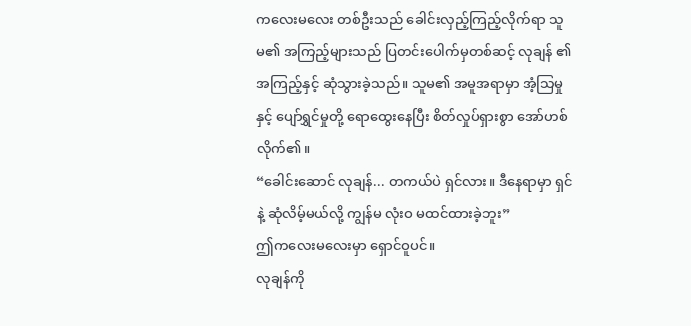ကလေးမလေး တစ်ဦးသည် ခေါင်းလှည့်ကြည့်လိုက်ရာ သူမ၏ အကြည့်များသည် ပြတင်းပေါက်မှတစ်ဆင့် လုချန် ၏ အကြည့်နှင့် ဆုံသွားခဲ့သည်။ သူမ၏ အမူအရာမှာ အံ့သြမှုနှင့် ပျော်ရွှင်မှုတို့ ရောထွေးနေပြီး စိတ်လှုပ်ရှားစွာ အော်ဟစ်လိုက်၏။
“ခေါင်းဆောင် လုချန်... တကယ်ပဲ ရှင်လား။ ဒီနေရာမှာ ရှင်နဲ့ ဆုံလိမ့်မယ်လို့ ကျွန်မ လုံးဝ မထင်ထားခဲ့ဘူး”
ဤကလေးမလေးမှာ ရှောင်ဝူပင်။
လုချန်ကို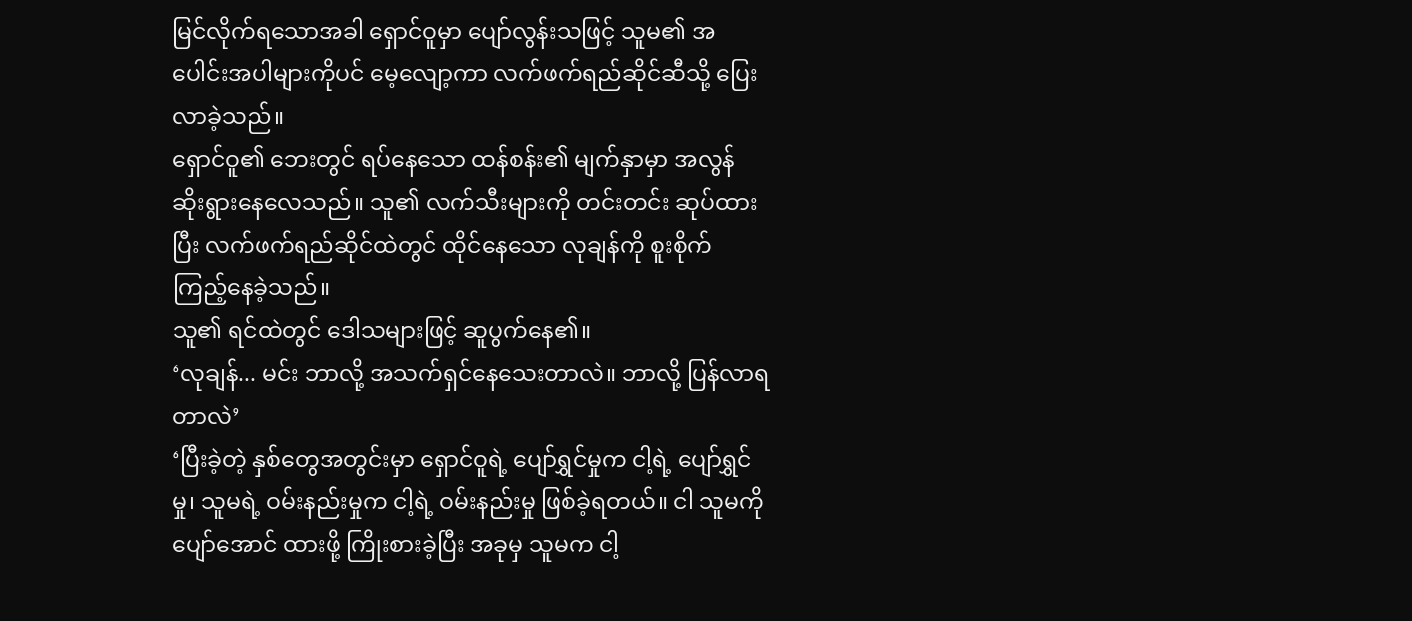မြင်လိုက်ရသောအခါ ရှောင်ဝူမှာ ပျော်လွန်းသဖြင့် သူမ၏ အပေါင်းအပါများကိုပင် မေ့လျော့ကာ လက်ဖက်ရည်ဆိုင်ဆီသို့ ပြေးလာခဲ့သည်။
ရှောင်ဝူ၏ ဘေးတွင် ရပ်နေသော ထန်စန်း၏ မျက်နှာမှာ အလွန် ဆိုးရွားနေလေသည်။ သူ၏ လက်သီးများကို တင်းတင်း ဆုပ်ထားပြီး လက်ဖက်ရည်ဆိုင်ထဲတွင် ထိုင်နေသော လုချန်ကို စူးစိုက် ကြည့်နေခဲ့သည်။
သူ၏ ရင်ထဲတွင် ဒေါသများဖြင့် ဆူပွက်နေ၏။
‘လုချန်... မင်း ဘာလို့ အသက်ရှင်နေသေးတာလဲ။ ဘာလို့ ပြန်လာရတာလဲ’
‘ပြီးခဲ့တဲ့ နှစ်တွေအတွင်းမှာ ရှောင်ဝူရဲ့ ပျော်ရွှင်မှုက ငါ့ရဲ့ ပျော်ရွှင်မှု၊ သူမရဲ့ ဝမ်းနည်းမှုက ငါ့ရဲ့ ဝမ်းနည်းမှု ဖြစ်ခဲ့ရတယ်။ ငါ သူမကို ပျော်အောင် ထားဖို့ ကြိုးစားခဲ့ပြီး အခုမှ သူမက ငါ့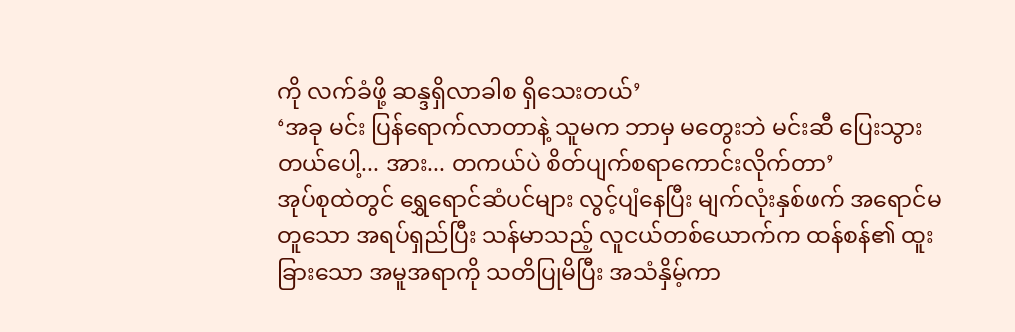ကို လက်ခံဖို့ ဆန္ဒရှိလာခါစ ရှိသေးတယ်’
‘အခု မင်း ပြန်ရောက်လာတာနဲ့ သူမက ဘာမှ မတွေးဘဲ မင်းဆီ ပြေးသွားတယ်ပေါ့... အား... တကယ်ပဲ စိတ်ပျက်စရာကောင်းလိုက်တာ’
အုပ်စုထဲတွင် ရွှေရောင်ဆံပင်များ လွင့်ပျံနေပြီး မျက်လုံးနှစ်ဖက် အရောင်မတူသော အရပ်ရှည်ပြီး သန်မာသည့် လူငယ်တစ်ယောက်က ထန်စန်၏ ထူးခြားသော အမူအရာကို သတိပြုမိပြီး အသံနှိမ့်ကာ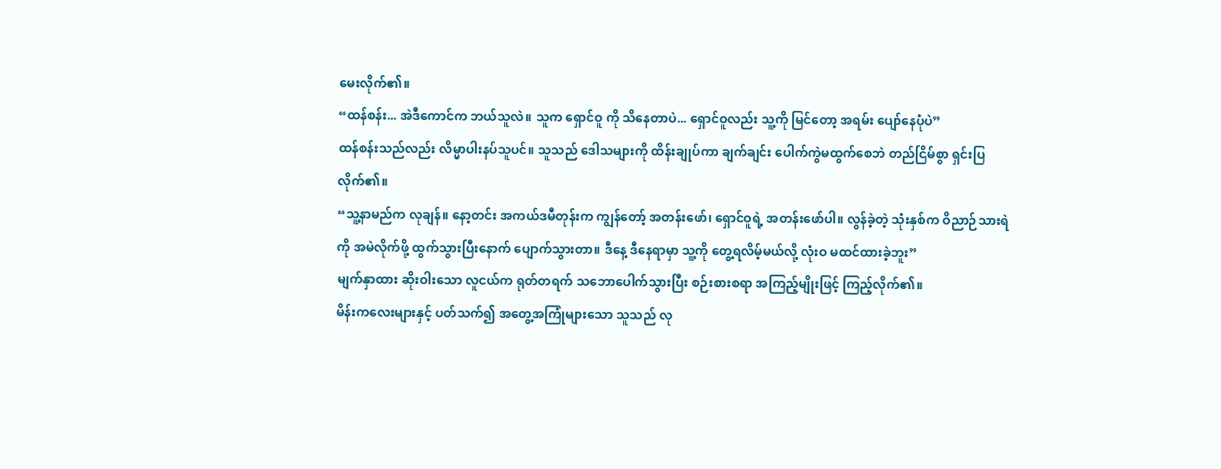မေးလိုက်၏။
“ထန်စန်း... အဲဒီကောင်က ဘယ်သူလဲ။ သူက ရှောင်ဝူ ကို သိနေတာပဲ... ရှောင်ဝူလည်း သူ့ကို မြင်တော့ အရမ်း ပျော်နေပုံပဲ”
ထန်စန်းသည်လည်း လိမ္မာပါးနပ်သူပင်။ သူသည် ဒေါသများကို ထိန်းချုပ်ကာ ချက်ချင်း ပေါက်ကွဲမထွက်စေဘဲ တည်ငြိမ်စွာ ရှင်းပြလိုက်၏။
“သူ့နာမည်က လုချန်။ နော့တင်း အကယ်ဒမီတုန်းက ကျွန်တော့် အတန်းဖော်၊ ရှောင်ဝူရဲ့ အတန်းဖော်ပါ။ လွန်ခဲ့တဲ့ သုံးနှစ်က ဝိညာဉ်သားရဲကို အမဲလိုက်ဖို့ ထွက်သွားပြီးနောက် ပျောက်သွားတာ။ ဒီနေ့ ဒီနေရာမှာ သူ့ကို တွေ့ရလိမ့်မယ်လို့ လုံးဝ မထင်ထားခဲ့ဘူး”
မျက်နှာထား ဆိုးဝါးသော လူငယ်က ရုတ်တရက် သဘောပေါက်သွားပြီး စဉ်းစားစရာ အကြည့်မျိုးဖြင့် ကြည့်လိုက်၏။
မိန်းကလေးများနှင့် ပတ်သက်၍ အတွေ့အကြုံများသော သူသည် လု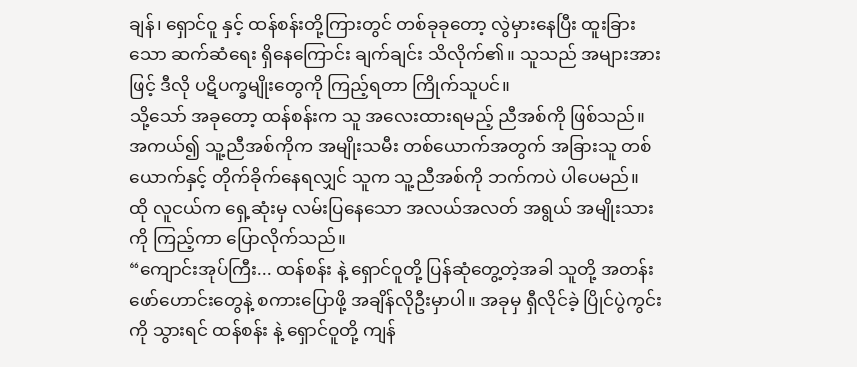ချန်၊ ရှောင်ဝူ နှင့် ထန်စန်းတို့ကြားတွင် တစ်ခုခုတော့ လွဲမှားနေပြီး ထူးခြားသော ဆက်ဆံရေး ရှိနေကြောင်း ချက်ချင်း သိလိုက်၏။ သူသည် အများအားဖြင့် ဒီလို ပဋိပက္ခမျိုးတွေကို ကြည့်ရတာ ကြိုက်သူပင်။
သို့သော် အခုတော့ ထန်စန်းက သူ အလေးထားရမည့် ညီအစ်ကို ဖြစ်သည်။ အကယ်၍ သူ့ညီအစ်ကိုက အမျိုးသမီး တစ်ယောက်အတွက် အခြားသူ တစ်ယောက်နှင့် တိုက်ခိုက်နေရလျှင် သူက သူ့ညီအစ်ကို ဘက်ကပဲ ပါပေမည်။
ထို လူငယ်က ရှေ့ဆုံးမှ လမ်းပြနေသော အလယ်အလတ် အရွယ် အမျိုးသားကို ကြည့်ကာ ပြောလိုက်သည်။
“ကျောင်းအုပ်ကြီး... ထန်စန်း နဲ့ ရှောင်ဝူတို့ ပြန်ဆုံတွေ့တဲ့အခါ သူတို့ အတန်းဖော်ဟောင်းတွေနဲ့ စကားပြောဖို့ အချိန်လိုဦးမှာပါ။ အခုမှ ရှီလိုင်ခဲ့ ပြိုင်ပွဲကွင်းကို သွားရင် ထန်စန်း နဲ့ ရှောင်ဝူတို့ ကျန်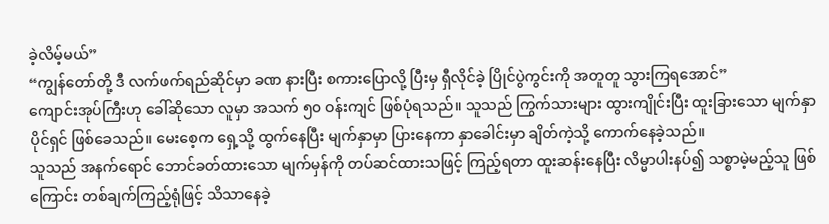ခဲ့လိမ့်မယ်”
“ကျွန်တော်တို့ ဒီ လက်ဖက်ရည်ဆိုင်မှာ ခဏ နားပြီး စကားပြောလို့ ပြီးမှ ရှီလိုင်ခဲ့ ပြိုင်ပွဲကွင်းကို အတူတူ သွားကြရအောင်”
ကျောင်းအုပ်ကြီးဟု ခေါ်ဆိုသော လူမှာ အသက် ၅၀ ဝန်းကျင် ဖြစ်ပုံရသည်။ သူသည် ကြွက်သားများ ထွားကျိုင်းပြီး ထူးခြားသော မျက်နှာပိုင်ရှင် ဖြစ်ခေသည်။ မေးစေ့က ရှေ့သို့ ထွက်နေပြီး မျက်နှာမှာ ပြားနေကာ နှာခေါင်းမှာ ချိတ်ကဲ့သို့ ကောက်နေခဲ့သည်။
သူသည် အနက်ရောင် ဘောင်ခတ်ထားသော မျက်မှန်ကို တပ်ဆင်ထားသဖြင့် ကြည့်ရတာ ထူးဆန်းနေပြီး လိမ္မာပါးနပ်၍ သစ္စာမဲ့မည့်သူ ဖြစ်ကြောင်း တစ်ချက်ကြည့်ရုံဖြင့် သိသာနေခဲ့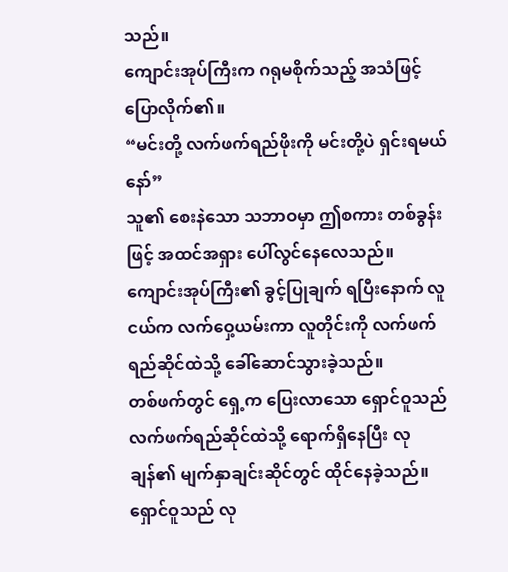သည်။
ကျောင်းအုပ်ကြီးက ဂရုမစိုက်သည့် အသံဖြင့် ပြောလိုက်၏။
“မင်းတို့ လက်ဖက်ရည်ဖိုးကို မင်းတို့ပဲ ရှင်းရမယ်နော်”
သူ၏ စေးနဲသော သဘာဝမှာ ဤစကား တစ်ခွန်းဖြင့် အထင်အရှား ပေါ်လွင်နေလေသည်။
ကျောင်းအုပ်ကြီး၏ ခွင့်ပြုချက် ရပြီးနောက် လူငယ်က လက်ဝှေ့ယမ်းကာ လူတိုင်းကို လက်ဖက်ရည်ဆိုင်ထဲသို့ ခေါ်ဆောင်သွားခဲ့သည်။
တစ်ဖက်တွင် ရှေ့က ပြေးလာသော ရှောင်ဝူသည် လက်ဖက်ရည်ဆိုင်ထဲသို့ ရောက်ရှိနေပြီး လုချန်၏ မျက်နှာချင်းဆိုင်တွင် ထိုင်နေခဲ့သည်။
ရှောင်ဝူသည် လု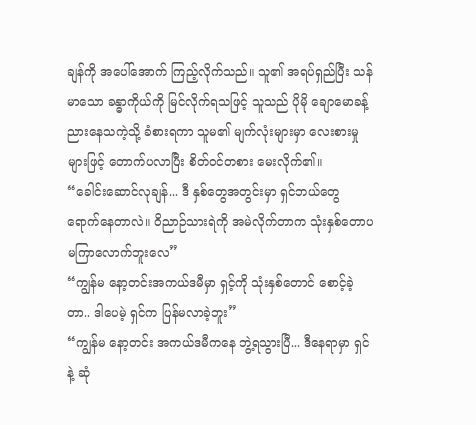ချန်ကို အပေါ်အောက် ကြည့်လိုက်သည်။ သူ၏ အရပ်ရှည်ပြီး သန်မာသော ခန္ဓာကိုယ်ကို မြင်လိုက်ရသဖြင့် သူသည် ပိုမို ချောမောခန့်ညားနေသကဲ့သို့ ခံစားရကာ သူမ၏ မျက်လုံးများမှာ လေးစားမှုများဖြင့် တောက်ပလာပြီး စိတ်ဝင်တစား မေးလိုက်၏။
“ခေါင်းဆောင်လုချန်... ဒီ နှစ်တွေအတွင်းမှာ ရှင်ဘယ်တွေ ရောက်နေတာလဲ။ ဝိညာဉ်သားရဲကို အမဲလိုက်တာက သုံးနှစ်တောပ မကြာလောက်ဘူးလေ”
“ကျွန်မ နော့တင်းအကယ်ဒမီမှာ ရှင့်ကို သုံးနှစ်တောင် စောင့်ခဲ့တာ.. ဒါပေမဲ့ ရှင်က ပြန်မလာခဲ့ဘူး”
“ကျွန်မ နော့တင်း အကယ်ဒမီကနေ ဘွဲ့ရသွားပြီ... ဒီနေရာမှာ ရှင်နဲ့ ဆုံ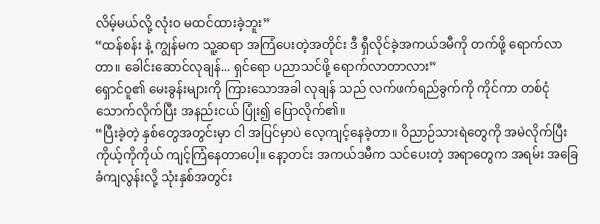လိမ့်မယ်လို့ လုံးဝ မထင်ထားခဲ့ဘူး”
“ထန်စန်း နဲ့ ကျွန်မက သူ့ဆရာ အကြံပေးတဲ့အတိုင်း ဒီ ရှီလိုင်ခဲ့အကယ်ဒမီကို တက်ဖို့ ရောက်လာတာ။ ခေါင်းဆောင်လုချန်... ရှင်ရော ပညာသင်ဖို့ ရောက်လာတာလား”
ရှောင်ဝူ၏ မေးခွန်းများကို ကြားသောအခါ လုချန် သည် လက်ဖက်ရည်ခွက်ကို ကိုင်ကာ တစ်ငုံ သောက်လိုက်ပြီး အနည်းငယ် ပြုံး၍ ပြောလိုက်၏။
“ပြီးခဲ့တဲ့ နှစ်တွေအတွင်းမှာ ငါ အပြင်မှာပဲ လေ့ကျင့်နေခဲ့တာ။ ဝိညာဉ်သားရဲတွေကို အမဲလိုက်ပြီး ကိုယ့်ကိုကိုယ် ကျင့်ကြံနေတာပေါ့။ နော့တင်း အကယ်ဒမီက သင်ပေးတဲ့ အရာတွေက အရမ်း အခြေခံကျလွန်းလို့ သုံးနှစ်အတွင်း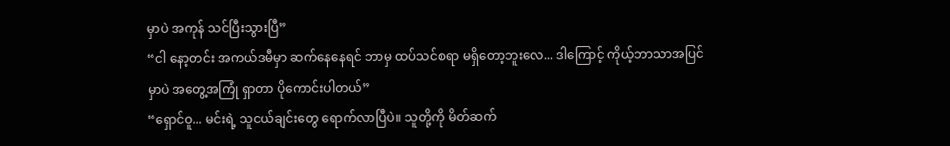မှာပဲ အကုန် သင်ပြီးသွားပြီ”
“ငါ နော့တင်း အကယ်ဒမီမှာ ဆက်နေနေရင် ဘာမှ ထပ်သင်စရာ မရှိတော့ဘူးလေ... ဒါကြောင့် ကိုယ့်ဘာသာအပြင်မှာပဲ အတွေ့အကြုံ ရှာတာ ပိုကောင်းပါတယ်”
“ရှောင်ဝူ... မင်းရဲ့ သူငယ်ချင်းတွေ ရောက်လာပြီပဲ။ သူတို့ကို မိတ်ဆက်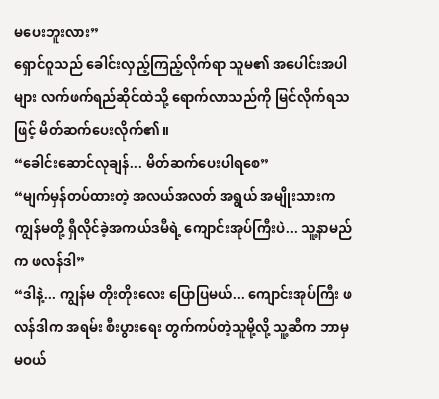မပေးဘူးလား”
ရှောင်ဝူသည် ခေါင်းလှည့်ကြည့်လိုက်ရာ သူမ၏ အပေါင်းအပါများ လက်ဖက်ရည်ဆိုင်ထဲသို့ ရောက်လာသည်ကို မြင်လိုက်ရသဖြင့် မိတ်ဆက်ပေးလိုက်၏။
“ခေါင်းဆောင်လုချန်... မိတ်ဆက်ပေးပါရစေ”
“မျက်မှန်တပ်ထားတဲ့ အလယ်အလတ် အရွယ် အမျိုးသားက ကျွန်မတို့ ရှီလိုင်ခဲ့အကယ်ဒမီရဲ့ ကျောင်းအုပ်ကြီးပဲ... သူ့နာမည်က ဖလန်ဒါ”
“ဒါနဲ့... ကျွန်မ တိုးတိုးလေး ပြောပြမယ်... ကျောင်းအုပ်ကြီး ဖလန်ဒါက အရမ်း စီးပွားရေး တွက်ကပ်တဲ့သူမို့လို့ သူ့ဆီက ဘာမှ မဝယ်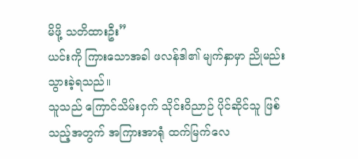မိဖို့ သတိထားဦး”
ယင်းကို ကြားသောအခါ ဖလန်ဒါ၏ မျက်နှာမှာ ညိုမည်းသွားခဲ့ရသည်။
သူသည် ကြောင်သိမ်းငှက် သိုင်းဝိညာဉ် ပိုင်ဆိုင်သူ ဖြစ်သည့်အတွက် အကြားအာရုံ ထက်မြက်လေ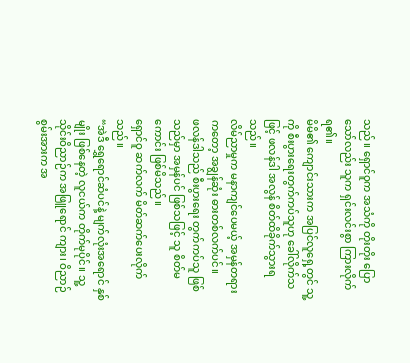သည်။ ရှောင်ဝူက အသံကို တိုးတိုး ပြောသော်လည်း သူက ရှင်းလင်းစွာ ကြားလိုက်ရ၏။
မိမိ၏ ကျောင်းသားက အပြင်လူရှေ့တွင် သူ့ကို စီးပွားရေးတွက်ကပ်သူဟု ခေါ်လိုက်သဖြင့် ဖလန်ဒါ အလွန် စိတ်ထိခိုက်သွားရသည်။
လိမ်ညာမှုက မနာကျင်ပေမယ့် အမှန်တရားကတော့ အချွန်ဆုံး ဓားတစ်လက်ပင်။
ဖလန်ဒါသည် စီးပွားရေး တွက်ကပ်သူ ဖြစ်သည်မှာ အမှန်ပင် ဖြစ်သဖြင့် သူ စိတ်မကောင်း ဖြစ်မိသည်။
ရှောင်ဝူ ဆက်လက် မိတ်ဆက်ပေးလိုက်သည်။
“အဲဒီ ရွှေရောင်ဆံပင်နဲ့ မျက်လုံးအရောင် နှစ်မျိုး ဖြစ်နေတဲ့ လူငယ်က တိုက်မုပိုင်။ သူ့ သိုင်းဝိညာဉ်က အဖြူရောင် ကျား၊ ဝိညာဉ်စွမ်းအားက အ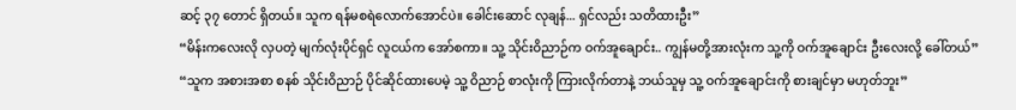ဆင့် ၃၇ တောင် ရှိတယ်။ သူက ရန်မစရဲလောက်အောင်ပဲ။ ခေါင်းဆောင် လုချန်... ရှင်လည်း သတိထားဦး”
“မိန်းကလေးလို လှပတဲ့ မျက်လုံးပိုင်ရှင် လူငယ်က အော်စကာ။ သူ့ သိုင်းဝိညာဉ်က ဝက်အူချောင်း.. ကျွန်မတို့အားလုံးက သူ့ကို ဝက်အူချောင်း ဦးလေးလို့ ခေါ်တယ်”
“သူက အစားအစာ စနစ် သိုင်းဝိညာဉ် ပိုင်ဆိုင်ထားပေမဲ့ သူ့ ဝိညာဉ် စာလုံးကို ကြားလိုက်တာနဲ့ ဘယ်သူမှ သူ့ ဝက်အူချောင်းကို စားချင်မှာ မဟုတ်ဘူး”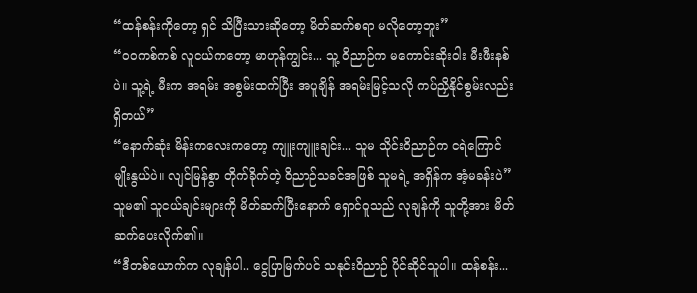“ထန်စန်းကိုတော့ ရှင် သိပြီးသားဆိုတော့ မိတ်ဆက်စရာ မလိုတော့ဘူး”
“ဝဝကစ်ကစ် လူငယ်ကတော့ မာဟုန်ကျွင်း... သူ့ ဝိညာဉ်က မကောင်းဆိုးဝါး မီးဖီးနစ်ပဲ။ သူ့ရဲ့ မီးက အရမ်း အစွမ်းထက်ပြီး အပူချိန် အရမ်းမြင့်သလို ကပ်ညှိနိုင်စွမ်းလည်း ရှိတယ်”
“နောက်ဆုံး မိန်းကလေးကတော့ ကျူးကျူးချင်း... သူမ သိုင်းဝိညာဉ်က ငရဲကြောင်မျိုးနွယ်ပဲ။ လျင်မြန်စွာ တိုက်ခိုက်တဲ့ ဝိညာဉ်သခင်အဖြစ် သူမရဲ့ အရှိန်က အံ့မခန်းပဲ”
သူမ၏ သူငယ်ချင်းများကို မိတ်ဆက်ပြီးနောက် ရှောင်ဝူသည် လုချန်ကို သူတို့အား မိတ်ဆက်ပေးလိုက်၏။
“ဒီတစ်ယောက်က လုချန်ပါ.. ငွေပြာမြက်ပင် သနုင်းဝိညာဉ် ပိုင်ဆိုင်သူပါ။ ထန်စန်း...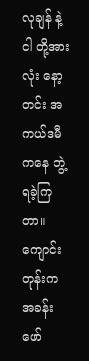လုချန် နဲ့ ငါ တို့အားလုံး နော့တင်း အကယ်ဒမီကနေ ဘွဲ့ရခဲ့ကြတာ။ ကျောင်းတုန်းက အခန်းဖော်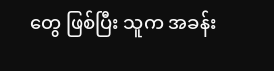တွေ ဖြစ်ပြီး သူက အခန်း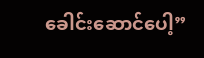ခေါင်းဆောင်ပေါ့”